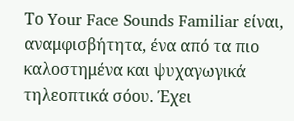Το Your Face Sounds Familiar είναι, αναμφισβήτητα, ένα από τα πιο καλοστημένα και ψυχαγωγικά τηλεοπτικά σόου. Έχει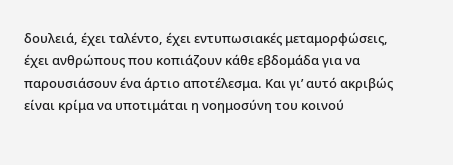δουλειά, έχει ταλέντο, έχει εντυπωσιακές μεταμορφώσεις, έχει ανθρώπους που κοπιάζουν κάθε εβδομάδα για να παρουσιάσουν ένα άρτιο αποτέλεσμα. Και γι’ αυτό ακριβώς είναι κρίμα να υποτιμάται η νοημοσύνη του κοινού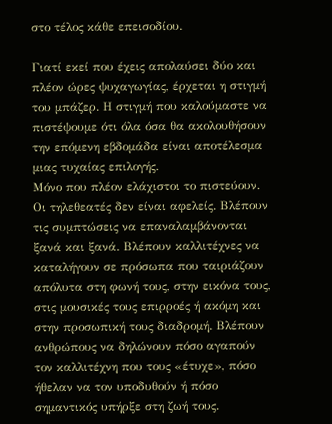στο τέλος κάθε επεισοδίου.

Γιατί εκεί που έχεις απολαύσει δύο και πλέον ώρες ψυχαγωγίας, έρχεται η στιγμή του μπάζερ. Η στιγμή που καλούμαστε να πιστέψουμε ότι όλα όσα θα ακολουθήσουν την επόμενη εβδομάδα είναι αποτέλεσμα μιας τυχαίας επιλογής.
Μόνο που πλέον ελάχιστοι το πιστεύουν.
Οι τηλεθεατές δεν είναι αφελείς. Βλέπουν τις συμπτώσεις να επαναλαμβάνονται ξανά και ξανά. Βλέπουν καλλιτέχνες να καταλήγουν σε πρόσωπα που ταιριάζουν απόλυτα στη φωνή τους, στην εικόνα τους, στις μουσικές τους επιρροές ή ακόμη και στην προσωπική τους διαδρομή. Βλέπουν ανθρώπους να δηλώνουν πόσο αγαπούν τον καλλιτέχνη που τους «έτυχε», πόσο ήθελαν να τον υποδυθούν ή πόσο σημαντικός υπήρξε στη ζωή τους.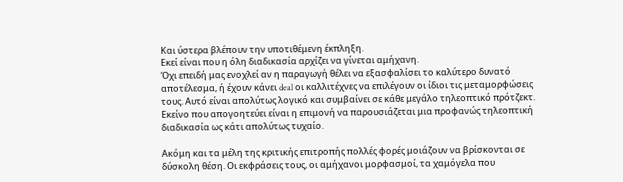Και ύστερα βλέπουν την υποτιθέμενη έκπληξη.
Εκεί είναι που η όλη διαδικασία αρχίζει να γίνεται αμήχανη.
Όχι επειδή μας ενοχλεί αν η παραγωγή θέλει να εξασφαλίσει το καλύτερο δυνατό αποτέλεσμα, ή έχουν κάνει deal οι καλλιτέχνες να επιλέγουν οι ίδιοι τις μεταμορφώσεις τους. Αυτό είναι απολύτως λογικό και συμβαίνει σε κάθε μεγάλο τηλεοπτικό πρότζεκτ. Εκείνο που απογοητεύει είναι η επιμονή να παρουσιάζεται μια προφανώς τηλεοπτική διαδικασία ως κάτι απολύτως τυχαίο.

Ακόμη και τα μέλη της κριτικής επιτροπής πολλές φορές μοιάζουν να βρίσκονται σε δύσκολη θέση. Οι εκφράσεις τους, οι αμήχανοι μορφασμοί, τα χαμόγελα που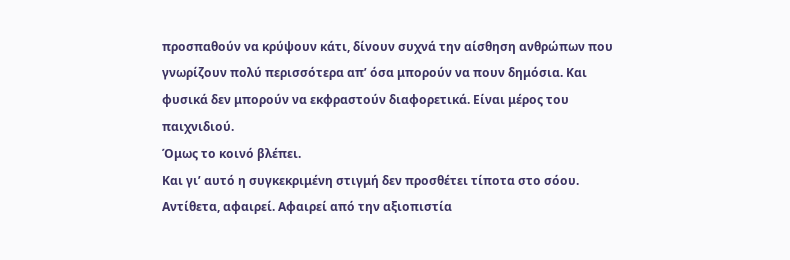προσπαθούν να κρύψουν κάτι, δίνουν συχνά την αίσθηση ανθρώπων που γνωρίζουν πολύ περισσότερα απ’ όσα μπορούν να πουν δημόσια. Και φυσικά δεν μπορούν να εκφραστούν διαφορετικά. Είναι μέρος του παιχνιδιού.
Όμως το κοινό βλέπει.
Και γι’ αυτό η συγκεκριμένη στιγμή δεν προσθέτει τίποτα στο σόου. Αντίθετα, αφαιρεί. Αφαιρεί από την αξιοπιστία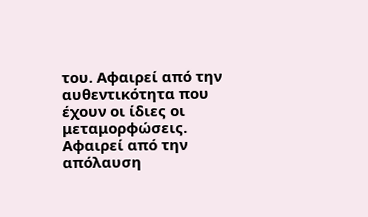του. Αφαιρεί από την αυθεντικότητα που έχουν οι ίδιες οι μεταμορφώσεις. Αφαιρεί από την απόλαυση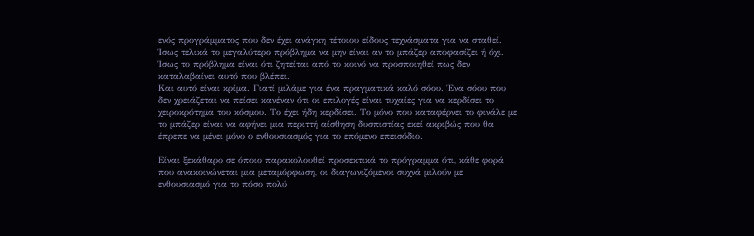ενός προγράμματος που δεν έχει ανάγκη τέτοιου είδους τεχνάσματα για να σταθεί.
Ίσως τελικά το μεγαλύτερο πρόβλημα να μην είναι αν το μπάζερ αποφασίζει ή όχι. Ίσως το πρόβλημα είναι ότι ζητείται από το κοινό να προσποιηθεί πως δεν καταλαβαίνει αυτό που βλέπει.
Και αυτό είναι κρίμα. Γιατί μιλάμε για ένα πραγματικά καλό σόου. Ένα σόου που δεν χρειάζεται να πείσει κανέναν ότι οι επιλογές είναι τυχαίες για να κερδίσει το χειροκρότημα του κόσμου. Το έχει ήδη κερδίσει. Το μόνο που καταφέρνει το φινάλε με το μπάζερ είναι να αφήνει μια περιττή αίσθηση δυσπιστίας εκεί ακριβώς που θα έπρεπε να μένει μόνο ο ενθουσιασμός για το επόμενο επεισόδιο.

Είναι ξεκάθαρο σε όποιο παρακολουθεί προσεκτικά το πρόγραμμα ότι, κάθε φορά που ανακοινώνεται μια μεταμόρφωση, οι διαγωνιζόμενοι συχνά μιλούν με ενθουσιασμό για το πόσο πολύ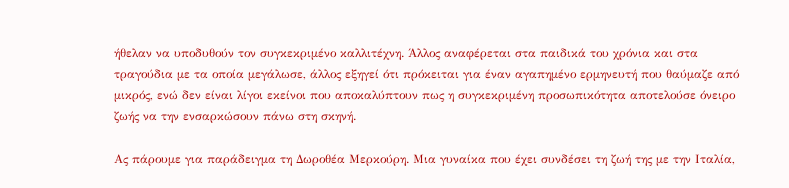ήθελαν να υποδυθούν τον συγκεκριμένο καλλιτέχνη. Άλλος αναφέρεται στα παιδικά του χρόνια και στα τραγούδια με τα οποία μεγάλωσε, άλλος εξηγεί ότι πρόκειται για έναν αγαπημένο ερμηνευτή που θαύμαζε από μικρός, ενώ δεν είναι λίγοι εκείνοι που αποκαλύπτουν πως η συγκεκριμένη προσωπικότητα αποτελούσε όνειρο ζωής να την ενσαρκώσουν πάνω στη σκηνή.

Ας πάρουμε για παράδειγμα τη Δωροθέα Μερκούρη. Μια γυναίκα που έχει συνδέσει τη ζωή της με την Ιταλία,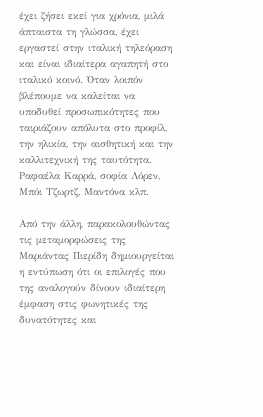έχει ζήσει εκεί για χρόνια, μιλά άπταιστα τη γλώσσα, έχει εργαστεί στην ιταλική τηλεόραση και είναι ιδιαίτερα αγαπητή στο ιταλικό κοινό. Όταν λοιπόν βλέπουμε να καλείται να υποδυθεί προσωπικότητες που ταιριάζουν απόλυτα στο προφίλ, την ηλικία, την αισθητική και την καλλιτεχνική της ταυτότητα. Ραφαέλα Καρρά, σοφία Λόρεν, Μπόι Τζωρτζ, Μαντόνα κλπ.

Από την άλλη, παρακολουθώντας τις μεταμορφώσεις της Μαριάντας Πιερίδη δημιουργείται η εντύπωση ότι οι επιλογές που της αναλογούν δίνουν ιδιαίτερη έμφαση στις φωνητικές της δυνατότητες και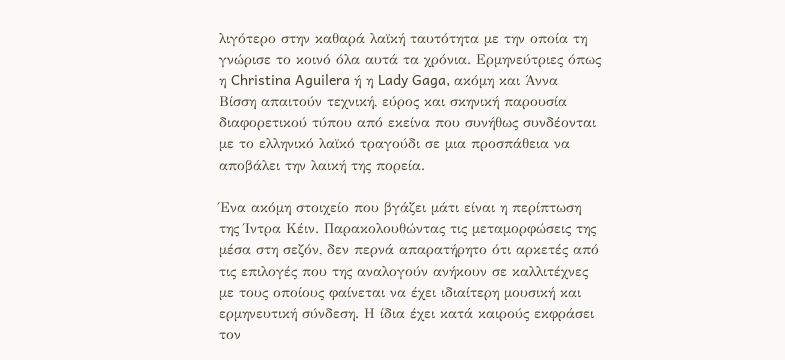λιγότερο στην καθαρά λαϊκή ταυτότητα με την οποία τη γνώρισε το κοινό όλα αυτά τα χρόνια. Ερμηνεύτριες όπως η Christina Aguilera ή η Lady Gaga, ακόμη και Άννα Βίσση απαιτούν τεχνική, εύρος και σκηνική παρουσία διαφορετικού τύπου από εκείνα που συνήθως συνδέονται με το ελληνικό λαϊκό τραγούδι σε μια προσπάθεια να αποβάλει την λαική της πορεία.

Ένα ακόμη στοιχείο που βγάζει μάτι είναι η περίπτωση της Ίντρα Κέιν. Παρακολουθώντας τις μεταμορφώσεις της μέσα στη σεζόν, δεν περνά απαρατήρητο ότι αρκετές από τις επιλογές που της αναλογούν ανήκουν σε καλλιτέχνες με τους οποίους φαίνεται να έχει ιδιαίτερη μουσική και ερμηνευτική σύνδεση. Η ίδια έχει κατά καιρούς εκφράσει τον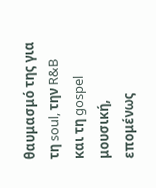θαυμασμό της για τη soul, την R&B και τη gospel μουσική, επομένως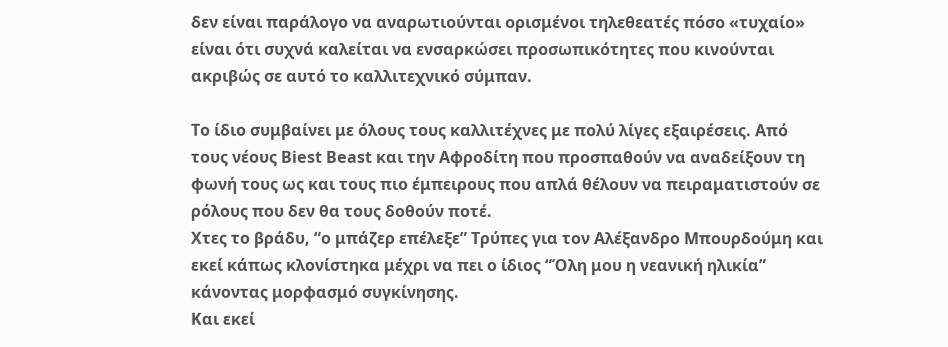δεν είναι παράλογο να αναρωτιούνται ορισμένοι τηλεθεατές πόσο «τυχαίο» είναι ότι συχνά καλείται να ενσαρκώσει προσωπικότητες που κινούνται ακριβώς σε αυτό το καλλιτεχνικό σύμπαν.

Το ίδιο συμβαίνει με όλους τους καλλιτέχνες με πολύ λίγες εξαιρέσεις. Από τους νέους Biest Beast και την Αφροδίτη που προσπαθούν να αναδείξουν τη φωνή τους ως και τους πιο έμπειρους που απλά θέλουν να πειραματιστούν σε ρόλους που δεν θα τους δοθούν ποτέ.
Χτες το βράδυ, “ο μπάζερ επέλεξε” Τρύπες για τον Αλέξανδρο Μπουρδούμη και εκεί κάπως κλονίστηκα μέχρι να πει ο ίδιος “Όλη μου η νεανική ηλικία” κάνοντας μορφασμό συγκίνησης.
Και εκεί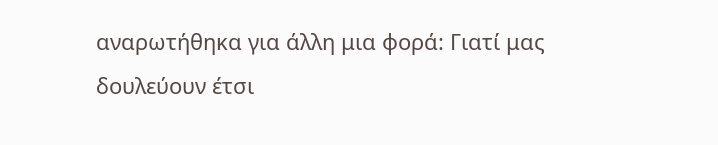αναρωτήθηκα για άλλη μια φορά: Γιατί μας δουλεύουν έτσι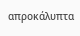απροκάλυπτα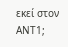εκεί στον ΑΝΤ1;